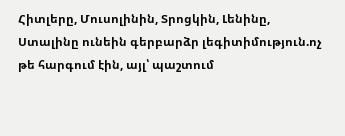Հիտլերը, Մուսոլինին, Տրոցկին, Լենինը, Ստալինը ունեին գերբարձր լեգիտիմություն.ոչ թե հարգում էին, այլ՝ պաշտում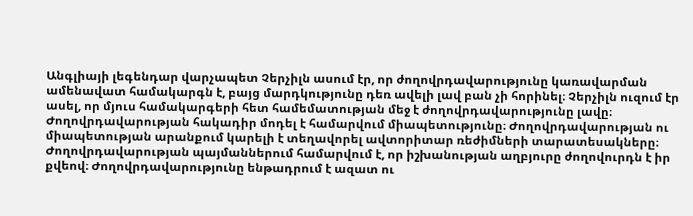Անգլիայի լեգենդար վարչապետ Չերչիլն ասում էր, որ ժողովրդավարությունը կառավարման ամենավատ համակարգն է, բայց մարդկությունը դեռ ավելի լավ բան չի հորինել։ Չերչիլն ուզում էր ասել, որ մյուս համակարգերի հետ համեմատության մեջ է ժողովրդավարությունը լավը։ Ժողովրդավարության հակադիր մոդել է համարվում միապետությունը։ Ժողովրդավարության ու միապետության արանքում կարելի է տեղավորել ավտորիտար ռեժիմների տարատեսակները։ Ժողովրդավարության պայմաններում համարվում է, որ իշխանության աղբյուրը ժողովուրդն է իր քվեով։ Ժողովրդավարությունը ենթադրում է ազատ ու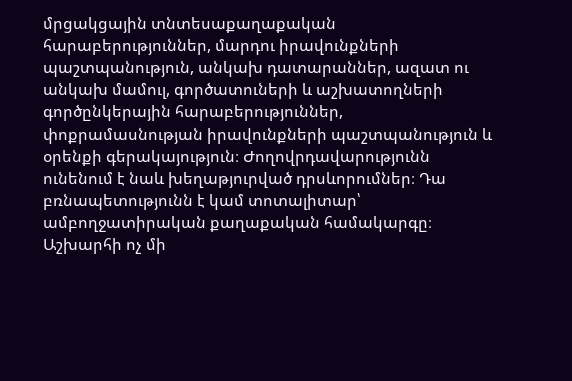մրցակցային տնտեսաքաղաքական հարաբերություններ, մարդու իրավունքների պաշտպանություն, անկախ դատարաններ, ազատ ու անկախ մամուլ, գործատուների և աշխատողների գործընկերային հարաբերություններ, փոքրամասնության իրավունքների պաշտպանություն և օրենքի գերակայություն։ Ժողովրդավարությունն ունենում է նաև խեղաթյուրված դրսևորումներ։ Դա բռնապետությունն է կամ տոտալիտար՝ ամբողջատիրական քաղաքական համակարգը։ Աշխարհի ոչ մի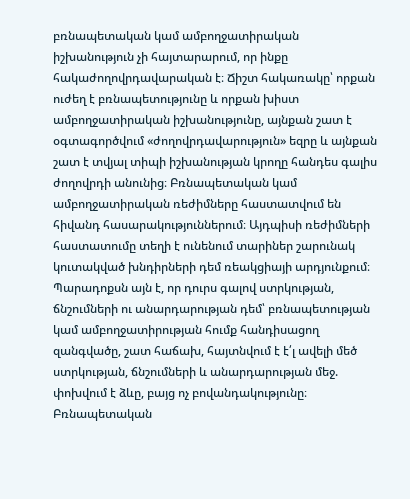բռնապետական կամ ամբողջատիրական իշխանություն չի հայտարարում, որ ինքը հակաժողովրդավարական է։ Ճիշտ հակառակը՝ որքան ուժեղ է բռնապետությունը և որքան խիստ ամբողջատիրական իշխանությունը, այնքան շատ է օգտագործվում «ժողովրդավարություն» եզրը և այնքան շատ է տվյալ տիպի իշխանության կրողը հանդես գալիս ժողովրդի անունից։ Բռնապետական կամ ամբողջատիրական ռեժիմները հաստատվում են հիվանդ հասարակություններում։ Այդպիսի ռեժիմների հաստատումը տեղի է ունենում տարիներ շարունակ կուտակված խնդիրների դեմ ռեակցիայի արդյունքում։ Պարադոքսն այն է, որ դուրս գալով ստրկության, ճնշումների ու անարդարության դեմ՝ բռնապետության կամ ամբողջատիրության հումք հանդիսացող զանգվածը, շատ հաճախ, հայտնվում է է՛լ ավելի մեծ ստրկության, ճնշումների և անարդարության մեջ. փոխվում է ձևը, բայց ոչ բովանդակությունը։ Բռնապետական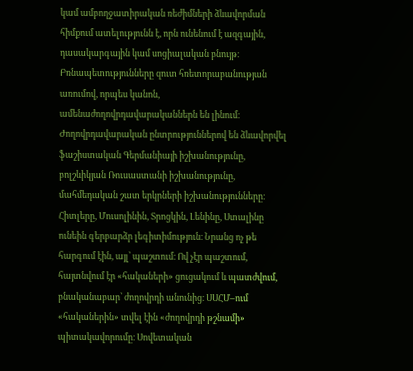կամ ամբողջատիրական ռեժիմների ձևավորման հիմքում ատելությունն է, որն ունենում է ազգային, դասակարգային կամ սոցիալական բնույթ։ Բռնապետությունները զուտ հռետորաբանության առումով, որպես կանոն, ամենաժողովրդավարականներն են լինում։ Ժողովրդավարական ընտրություններով են ձևավորվել ֆաշիստական Գերմանիայի իշխանությունը, բոլշևիկյան Ռուսաստանի իշխանությունը, մահմեդական շատ երկրների իշխանությունները։ Հիտլերը, Մուսոլինին, Տրոցկին, Լենինը, Ստալինը ունեին գերբարձր լեգիտիմություն։ Նրանց ոչ թե հարգում էին, այլ՝ պաշտում։ Ով չէր պաշտում, հայտնվում էր «հակաների» ցուցակում և պատժվում, բնականաբար՝ ժողովրդի անունից։ ՍՍՀՄ–ում «հականերին» տվել էին «ժողովրդի թշնամի» պիտակավորումը։ Սովետական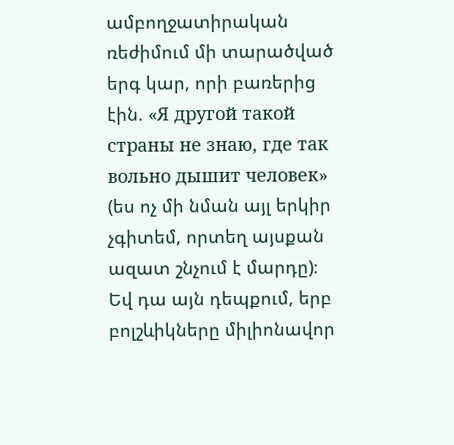ամբողջատիրական ռեժիմում մի տարածված երգ կար, որի բառերից էին. «Я другой такой страны не знаю, где так вольно дышит человек» (ես ոչ մի նման այլ երկիր չգիտեմ, որտեղ այսքան ազատ շնչում է մարդը)։ Եվ դա այն դեպքում, երբ բոլշևիկները միլիոնավոր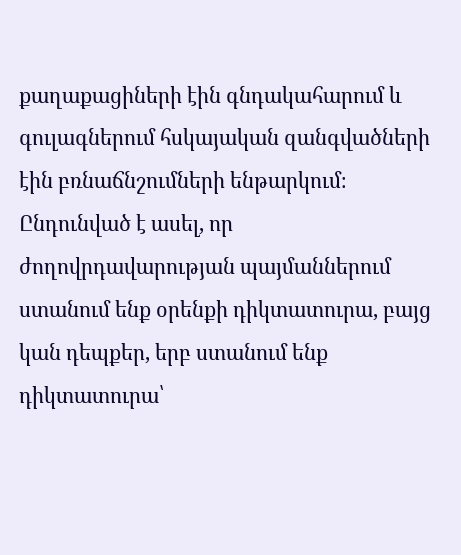քաղաքացիների էին գնդակահարում և գուլագներում հսկայական զանգվածների էին բռնաճնշումների ենթարկում։ Ընդունված է ասել, որ ժողովրդավարության պայմաններում ստանում ենք օրենքի դիկտատուրա, բայց կան դեպքեր, երբ ստանում ենք դիկտատուրա՝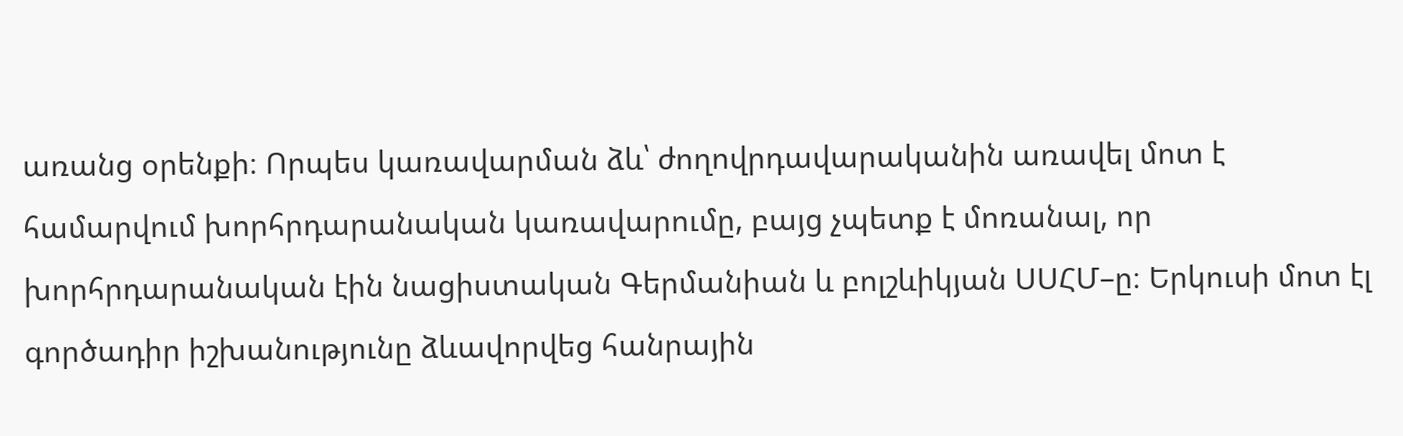առանց օրենքի։ Որպես կառավարման ձև՝ ժողովրդավարականին առավել մոտ է համարվում խորհրդարանական կառավարումը, բայց չպետք է մոռանալ, որ խորհրդարանական էին նացիստական Գերմանիան և բոլշևիկյան ՍՍՀՄ–ը։ Երկուսի մոտ էլ գործադիր իշխանությունը ձևավորվեց հանրային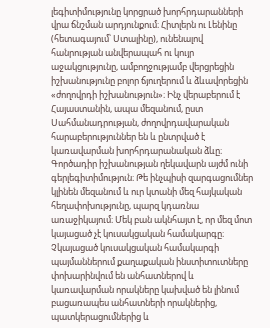լեգիտիմությունը կորցրած խորհրդարանների վրա ճնշման արդյունքում։ Հիտլերն ու Լենինը (հետագայում՝ Ստալինը), ունենալով հանրության անվերապահ ու կույր աջակցությունը, ամբողջությամբ վերցրեցին իշխանությունը բոլոր ճյուղերում և ձևավորեցին «ժողովրդի իշխանություն»։ Ինչ վերաբերում է Հայաստանին, ապա մեզանում, ըստ Սահմանադրության, ժողովրդավարական հարաբերություններ են և ընտրված է կառավարման խորհրդարանական ձևը։ Գործադիր իշխանության ղեկավարն այժմ ունի գերլեգիտիմություն։ Թե ինչպիսի զարգացումներ կլինեն մեզանում և ուր կտանի մեզ հայկական հեղափոխությունը, պարզ կդառնա առաջիկայում։ Մեկ բան ակնհայտ է, որ մեզ մոտ կայացած չէ կուսակցական համակարգը։ Չկայացած կուսակցական համակարգի պայմաններում քաղաքական ինստիտուտները փոխարինվում են անհատներով և կառավարման որակները կախված են լինում բացառապես անհատների որակներից, պատկերացումներից և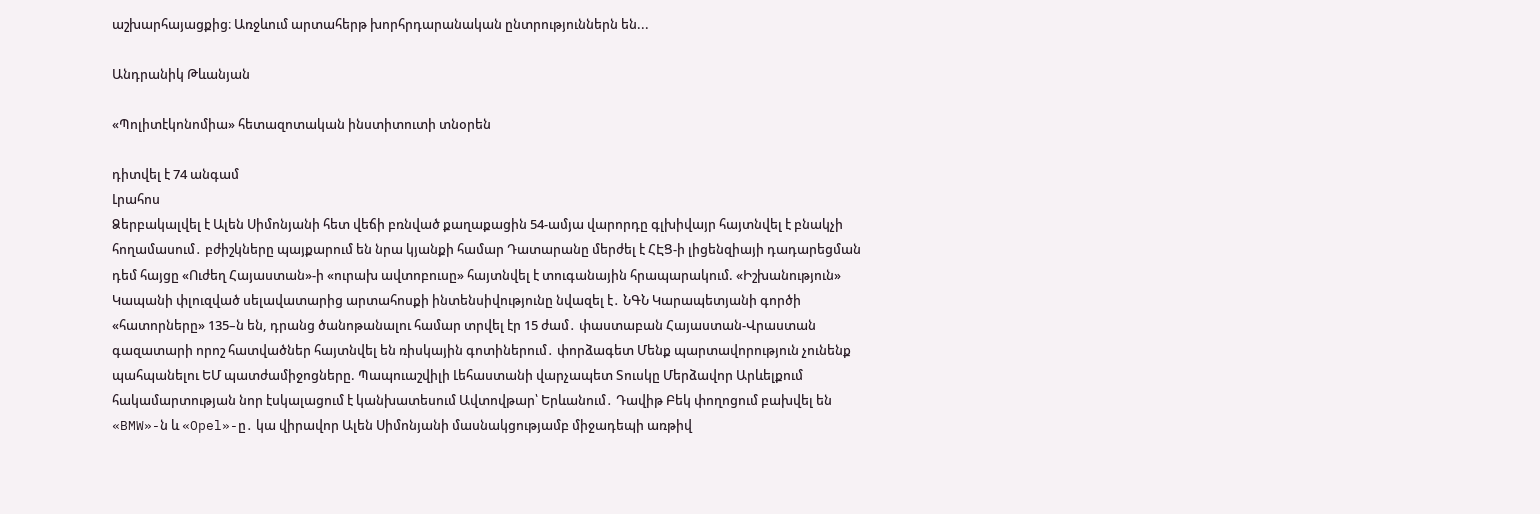աշխարհայացքից։ Առջևում արտահերթ խորհրդարանական ընտրություններն են...

Անդրանիկ Թևանյան

«Պոլիտէկոնոմիա» հետազոտական ինստիտուտի տնօրեն

դիտվել է 74 անգամ
Լրահոս
Ձերբակալվել է Ալեն Սիմոնյանի հետ վեճի բռնված քաղաքացին 54-ամյա վարորդը գլխիվայր հայտնվել է բնակչի հողամասում․ բժիշկները պայքարում են նրա կյանքի համար Դատարանը մերժել է ՀԷՑ-ի լիցենզիայի դադարեցման դեմ հայցը «Ուժեղ Հայաստան»-ի «ուրախ ավտոբուսը» հայտնվել է տուգանային հրապարակում. «Իշխանություն» Կապանի փլուզված սելավատարից արտահոսքի ինտենսիվությունը նվազել է․ ՆԳՆ Կարապետյանի գործի «հատորները» 135–ն են, դրանց ծանոթանալու համար տրվել էր 15 ժամ․ փաստաբան Հայաստան-Վրաստան գազատարի որոշ հատվածներ հայտնվել են ռիսկային գոտիներում․ փորձագետ Մենք պարտավորություն չունենք պահպանելու ԵՄ պատժամիջոցները. Պապուաշվիլի Լեհաստանի վարչապետ Տուսկը Մերձավոր Արևելքում հակամարտության նոր էսկալացում է կանխատեսում Ավտովթար՝ Երևանում․ Դավիթ Բեկ փողոցում բախվել են «BMW»-ն և «Opel»-ը․ կա վիրավոր Ալեն Սիմոնյանի մասնակցությամբ միջադեպի առթիվ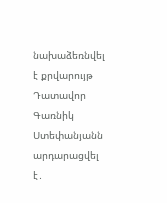նախաձեռնվել է քրվարույթ Դատավոր Գառնիկ Ստեփանյանն արդարացվել է․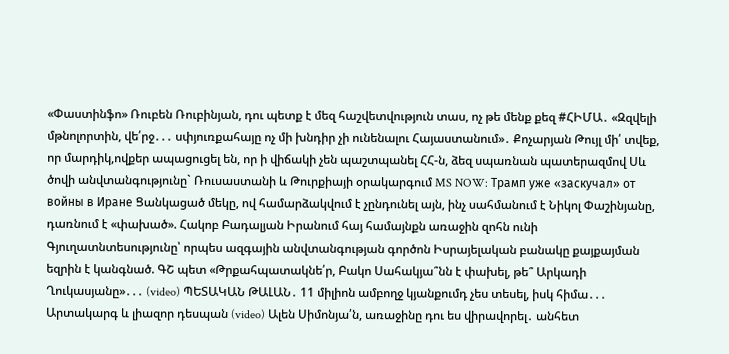«Փաստինֆո» Ռուբեն Ռուբինյան, դու պետք է մեզ հաշվետվություն տաս, ոչ թե մենք քեզ #ՀԻՄԱ․ «Զզվելի մթնոլորտին, վե՛րջ․․․ սփյուռքահայը ոչ մի խնդիր չի ունենալու Հայաստանում»․ Քոչարյան Թույլ մի՛ տվեք, որ մարդիկ,ովքեր ապացուցել են, որ ի վիճակի չեն պաշտպանել ՀՀ-ն, ձեզ սպառնան պատերազմով Սև ծովի անվտանգությունը` Ռուսաստանի և Թուրքիայի օրակարգում MS NOW: Трамп уже «заскучал» от войны в Иране Ցանկացած մեկը, ով համարձակվում է չընդունել այն, ինչ սահմանում է Նիկոլ Փաշինյանը, դառնում է «փախած». Հակոբ Բադալյան Իրանում հայ համայնքն առաջին զոհն ունի Գյուղատնտեսությունը՝ որպես ազգային անվտանգության գործոն Իսրայելական բանակը քայքայման եզրին է կանգնած. ԳՇ պետ «Թրքահպատակնե՛ր, Բակո Սահակյա՞նն է փախել, թե՞ Արկադի Ղուկասյանը»․․․ (video) ՊԵՏԱԿԱՆ ԹԱԼԱՆ․ 11 միլիոն ամբողջ կյանքումդ չես տեսել, իսկ հիմա․․․ Արտակարգ և լիազոր դեսպան (video) Ալեն Սիմոնյա՛ն, առաջինը դու ես վիրավորել․ անհետ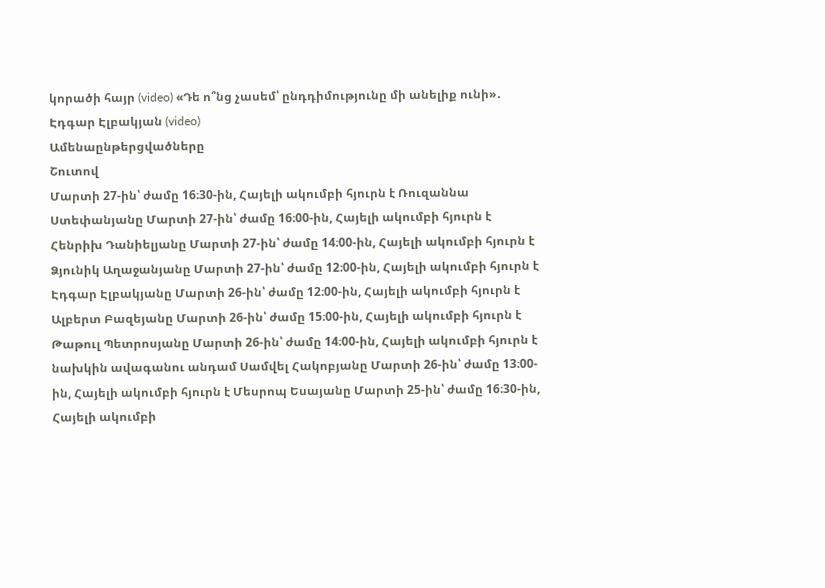կորածի հայր (video) «Դե ո՞նց չասեմ՝ ընդդիմությունը մի անելիք ունի»․ Էդգար Էլբակյան (video)
Ամենաընթերցվածները
Շուտով
Մարտի 27-ին՝ ժամը 16։30-ին, Հայելի ակումբի հյուրն է Ռուզաննա Ստեփանյանը Մարտի 27-ին՝ ժամը 16։00-ին, Հայելի ակումբի հյուրն է Հենրիխ Դանիելյանը Մարտի 27-ին՝ ժամը 14։00-ին, Հայելի ակումբի հյուրն է Ձյունիկ Աղաջանյանը Մարտի 27-ին՝ ժամը 12։00-ին, Հայելի ակումբի հյուրն է Էդգար Էլբակյանը Մարտի 26-ին՝ ժամը 12։00-ին, Հայելի ակումբի հյուրն է Ալբերտ Բազեյանը Մարտի 26-ին՝ ժամը 15։00-ին, Հայելի ակումբի հյուրն է Թաթուլ Պետրոսյանը Մարտի 26-ին՝ ժամը 14։00-ին, Հայելի ակումբի հյուրն է նախկին ավագանու անդամ Սամվել Հակոբյանը Մարտի 26-ին՝ ժամը 13։00-ին, Հայելի ակումբի հյուրն է Մեսրոպ Եսայանը Մարտի 25-ին՝ ժամը 16։30-ին, Հայելի ակումբի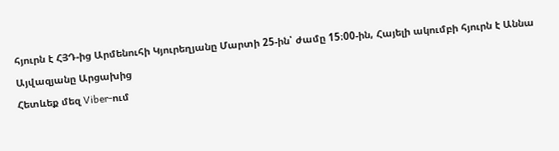հյուրն է ՀՅԴ-ից Արմենուհի Կյուրեղյանը Մարտի 25-ին՝ ժամը 15։00-ին, Հայելի ակումբի հյուրն է Աննա Այվազյանը Արցախից
Հետևեք մեզ Viber-ում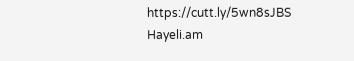https://cutt.ly/5wn8sJBS
Hayeli.am